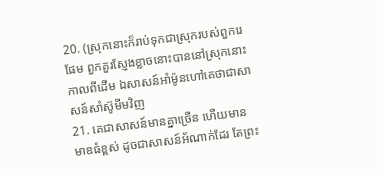20. (ស្រុកនោះក៏រាប់ទុកជាស្រុករបស់ពួករេផែម ពួកគួរស្ញែងខ្លាចនោះបាននៅស្រុកនោះកាលពីដើម ឯសាសន៍អាំម៉ូនហៅគេថាជាសាសន៍សាំស៊ូមីមវិញ
21. គេជាសាសន៍មានគ្នាច្រើន ហើយមានមាឌធំខ្ពស់ ដូចជាសាសន៍អ័ណាក់ដែរ តែព្រះ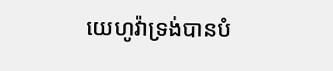យេហូវ៉ាទ្រង់បានបំ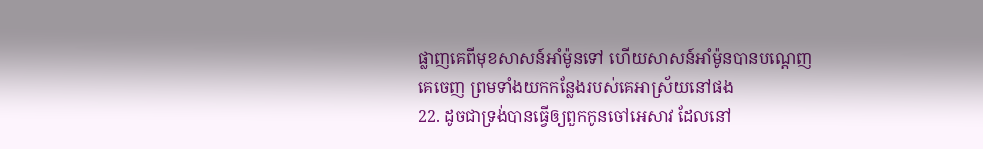ផ្លាញគេពីមុខសាសន៍អាំម៉ូនទៅ ហើយសាសន៍អាំម៉ូនបានបណ្តេញគេចេញ ព្រមទាំងយកកន្លែងរបស់គេអាស្រ័យនៅផង
22. ដូចជាទ្រង់បានធ្វើឲ្យពួកកូនចៅអេសាវ ដែលនៅ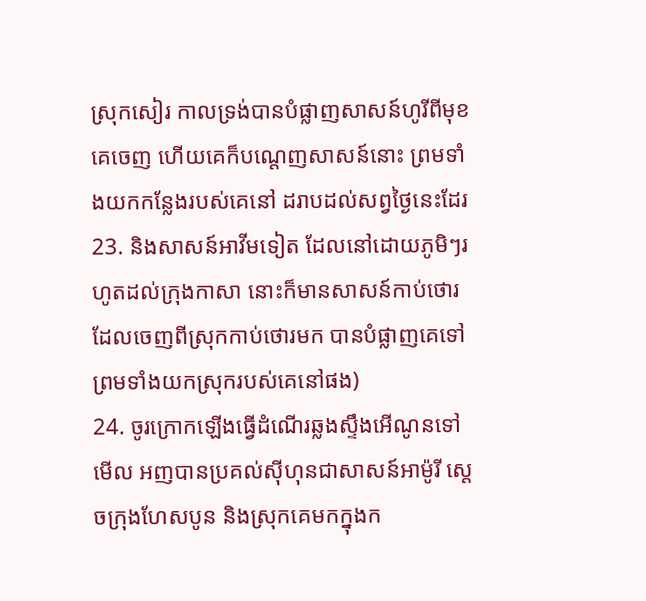ស្រុកសៀរ កាលទ្រង់បានបំផ្លាញសាសន៍ហូរីពីមុខគេចេញ ហើយគេក៏បណ្តេញសាសន៍នោះ ព្រមទាំងយកកន្លែងរបស់គេនៅ ដរាបដល់សព្វថ្ងៃនេះដែរ
23. និងសាសន៍អាវីមទៀត ដែលនៅដោយភូមិៗរហូតដល់ក្រុងកាសា នោះក៏មានសាសន៍កាប់ថោរដែលចេញពីស្រុកកាប់ថោរមក បានបំផ្លាញគេទៅ ព្រមទាំងយកស្រុករបស់គេនៅផង)
24. ចូរក្រោកឡើងធ្វើដំណើរឆ្លងស្ទឹងអើណូនទៅ មើល អញបានប្រគល់ស៊ីហុនជាសាសន៍អាម៉ូរី ស្តេចក្រុងហែសបូន និងស្រុកគេមកក្នុងក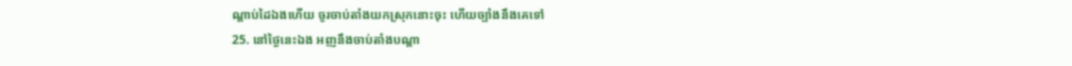ណ្តាប់ដៃឯងហើយ ចូរចាប់តាំងយកស្រុកនោះចុះ ហើយច្បាំងនឹងគេទៅ
25. នៅថ្ងៃនេះឯង អញនឹងចាប់តាំងបណ្តា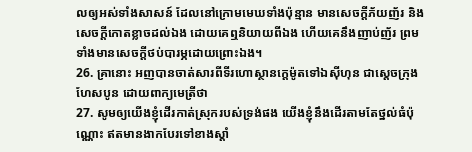លឲ្យអស់ទាំងសាសន៍ ដែលនៅក្រោមមេឃទាំងប៉ុន្មាន មានសេចក្ដីភ័យញ័រ និងសេចក្ដីកោតខ្លាចដល់ឯង ដោយគេឮនិយាយពីឯង ហើយគេនឹងញាប់ញ័រ ព្រមទាំងមានសេចក្ដីថប់បារម្ភដោយព្រោះឯង។
26. គ្រានោះ អញបានចាត់សារពីទីរហោស្ថានក្តេម៉ូតទៅឯស៊ីហុន ជាស្តេចក្រុងហែសបូន ដោយពាក្យមេត្រីថា
27. សូមឲ្យយើងខ្ញុំដើរកាត់ស្រុករបស់ទ្រង់ផង យើងខ្ញុំនឹងដើរតាមតែថ្នល់ធំប៉ុណ្ណោះ ឥតមានងាកបែរទៅខាងស្តាំ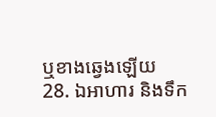ឬខាងឆ្វេងឡើយ
28. ឯអាហារ និងទឹក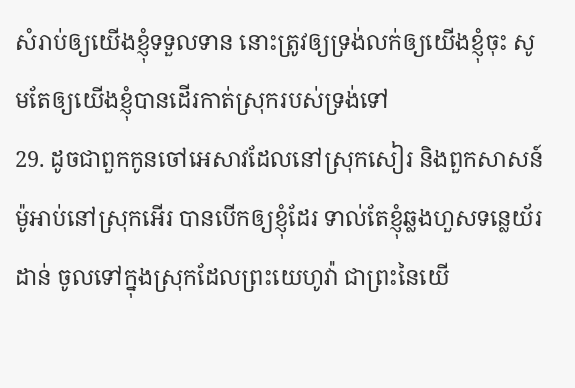សំរាប់ឲ្យយើងខ្ញុំទទួលទាន នោះត្រូវឲ្យទ្រង់លក់ឲ្យយើងខ្ញុំចុះ សូមតែឲ្យយើងខ្ញុំបានដើរកាត់ស្រុករបស់ទ្រង់ទៅ
29. ដូចជាពួកកូនចៅអេសាវដែលនៅស្រុកសៀរ និងពួកសាសន៍ម៉ូអាប់នៅស្រុកអើរ បានបើកឲ្យខ្ញុំដែរ ទាល់តែខ្ញុំឆ្លងហួសទន្លេយ័រដាន់ ចូលទៅក្នុងស្រុកដែលព្រះយេហូវ៉ា ជាព្រះនៃយើ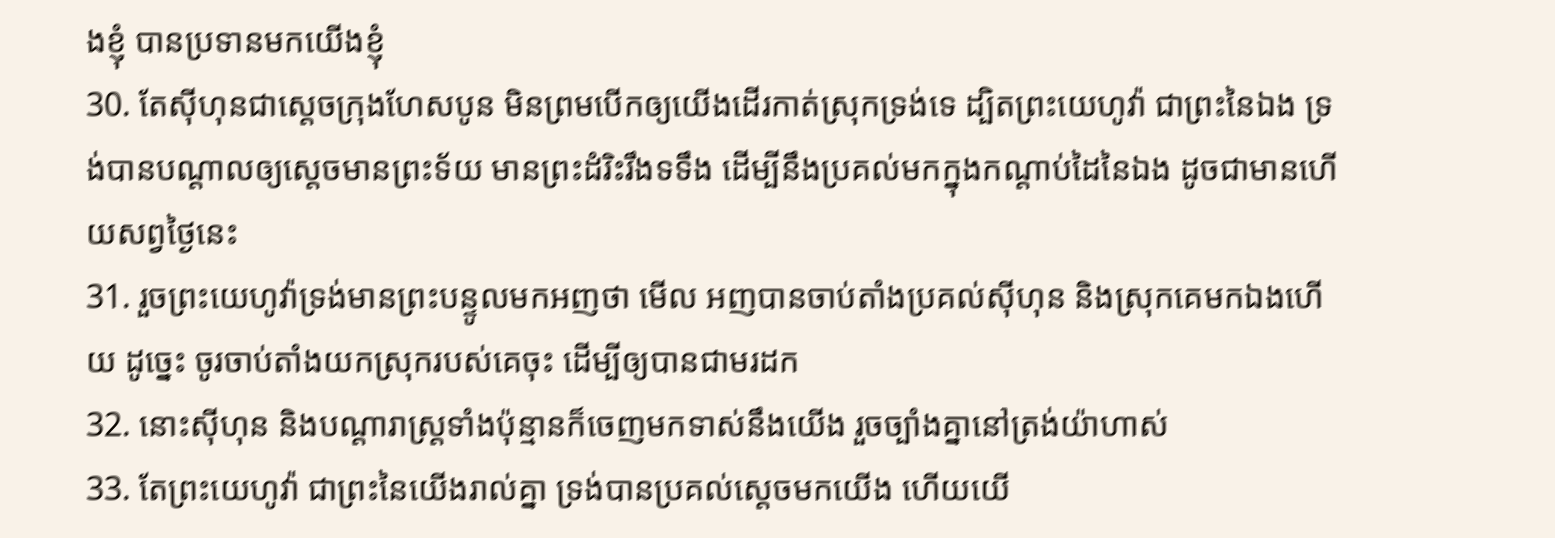ងខ្ញុំ បានប្រទានមកយើងខ្ញុំ
30. តែស៊ីហុនជាស្តេចក្រុងហែសបូន មិនព្រមបើកឲ្យយើងដើរកាត់ស្រុកទ្រង់ទេ ដ្បិតព្រះយេហូវ៉ា ជាព្រះនៃឯង ទ្រង់បានបណ្តាលឲ្យស្តេចមានព្រះទ័យ មានព្រះដំរិះរឹងទទឹង ដើម្បីនឹងប្រគល់មកក្នុងកណ្តាប់ដៃនៃឯង ដូចជាមានហើយសព្វថ្ងៃនេះ
31. រួចព្រះយេហូវ៉ាទ្រង់មានព្រះបន្ទូលមកអញថា មើល អញបានចាប់តាំងប្រគល់ស៊ីហុន និងស្រុកគេមកឯងហើយ ដូច្នេះ ចូរចាប់តាំងយកស្រុករបស់គេចុះ ដើម្បីឲ្យបានជាមរដក
32. នោះស៊ីហុន និងបណ្តារាស្ត្រទាំងប៉ុន្មានក៏ចេញមកទាស់នឹងយើង រួចច្បាំងគ្នានៅត្រង់យ៉ាហាស់
33. តែព្រះយេហូវ៉ា ជាព្រះនៃយើងរាល់គ្នា ទ្រង់បានប្រគល់ស្តេចមកយើង ហើយយើ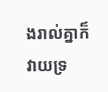ងរាល់គ្នាក៏វាយទ្រ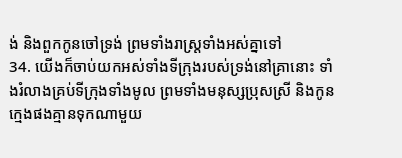ង់ និងពួកកូនចៅទ្រង់ ព្រមទាំងរាស្ត្រទាំងអស់គ្នាទៅ
34. យើងក៏ចាប់យកអស់ទាំងទីក្រុងរបស់ទ្រង់នៅគ្រានោះ ទាំងរំលាងគ្រប់ទីក្រុងទាំងមូល ព្រមទាំងមនុស្សប្រុសស្រី និងកូនក្មេងផងគ្មានទុកណាមួយ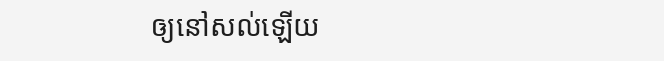ឲ្យនៅសល់ឡើយ